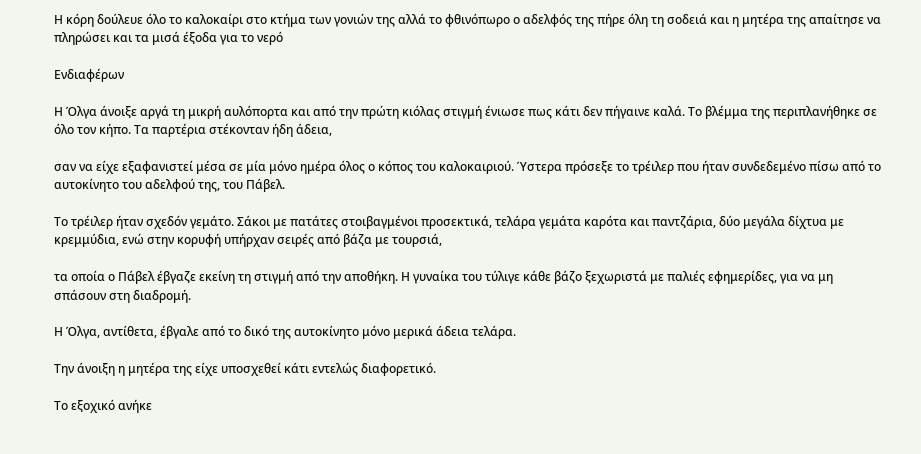Η κόρη δούλευε όλο το καλοκαίρι στο κτήμα των γονιών της αλλά το φθινόπωρο ο αδελφός της πήρε όλη τη σοδειά και η μητέρα της απαίτησε να πληρώσει και τα μισά έξοδα για το νερό

Ενδιαφέρων

Η Όλγα άνοιξε αργά τη μικρή αυλόπορτα και από την πρώτη κιόλας στιγμή ένιωσε πως κάτι δεν πήγαινε καλά. Το βλέμμα της περιπλανήθηκε σε όλο τον κήπο. Τα παρτέρια στέκονταν ήδη άδεια,

σαν να είχε εξαφανιστεί μέσα σε μία μόνο ημέρα όλος ο κόπος του καλοκαιριού. Ύστερα πρόσεξε το τρέιλερ που ήταν συνδεδεμένο πίσω από το αυτοκίνητο του αδελφού της, του Πάβελ.

Το τρέιλερ ήταν σχεδόν γεμάτο. Σάκοι με πατάτες στοιβαγμένοι προσεκτικά, τελάρα γεμάτα καρότα και παντζάρια, δύο μεγάλα δίχτυα με κρεμμύδια, ενώ στην κορυφή υπήρχαν σειρές από βάζα με τουρσιά,

τα οποία ο Πάβελ έβγαζε εκείνη τη στιγμή από την αποθήκη. Η γυναίκα του τύλιγε κάθε βάζο ξεχωριστά με παλιές εφημερίδες, για να μη σπάσουν στη διαδρομή.

Η Όλγα, αντίθετα, έβγαλε από το δικό της αυτοκίνητο μόνο μερικά άδεια τελάρα.

Την άνοιξη η μητέρα της είχε υποσχεθεί κάτι εντελώς διαφορετικό.

Το εξοχικό ανήκε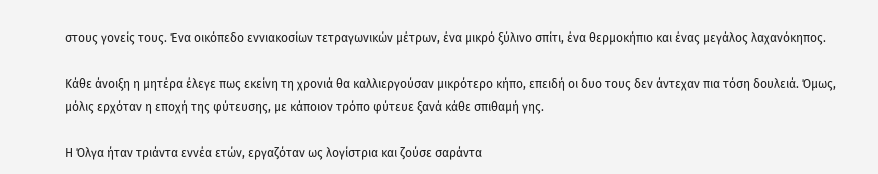στους γονείς τους. Ένα οικόπεδο εννιακοσίων τετραγωνικών μέτρων, ένα μικρό ξύλινο σπίτι, ένα θερμοκήπιο και ένας μεγάλος λαχανόκηπος.

Κάθε άνοιξη η μητέρα έλεγε πως εκείνη τη χρονιά θα καλλιεργούσαν μικρότερο κήπο, επειδή οι δυο τους δεν άντεχαν πια τόση δουλειά. Όμως, μόλις ερχόταν η εποχή της φύτευσης, με κάποιον τρόπο φύτευε ξανά κάθε σπιθαμή γης.

Η Όλγα ήταν τριάντα εννέα ετών, εργαζόταν ως λογίστρια και ζούσε σαράντα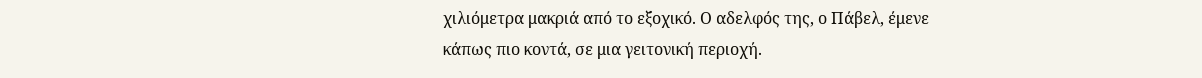χιλιόμετρα μακριά από το εξοχικό. Ο αδελφός της, ο Πάβελ, έμενε κάπως πιο κοντά, σε μια γειτονική περιοχή.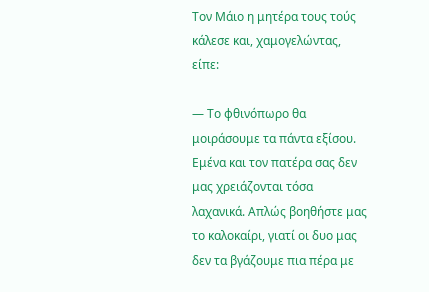Τον Μάιο η μητέρα τους τούς κάλεσε και, χαμογελώντας, είπε:

— Το φθινόπωρο θα μοιράσουμε τα πάντα εξίσου. Εμένα και τον πατέρα σας δεν μας χρειάζονται τόσα λαχανικά. Απλώς βοηθήστε μας το καλοκαίρι, γιατί οι δυο μας δεν τα βγάζουμε πια πέρα με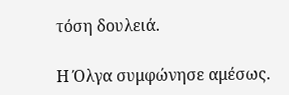τόση δουλειά.

Η Όλγα συμφώνησε αμέσως.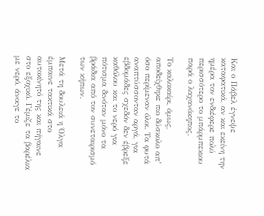Και ο Πάβελ έγνεψε καταφατικά, αν και εκείνη την ημέρα τον ενδιέφερε πολύ περισσότερο το μπάρμπεκιου παρά ο λαχανόκηπος.

Το καλοκαίρι, όμως, αποδείχθηκε πιο δύσκολο απ’ όσο περίμεναν όλοι. Τα φυτά αναπτύσσονταν αργά, για εβδομάδες σχεδόν δεν έβρεξε καθόλου και το νερό για πότισμα δινόταν μόνο τα βράδια από τον συνεταιρισμό των κήπων.

Μετά τη δουλειά η Όλγα έμπαινε τακτικά στο αυτοκίνητό της και πήγαινε στο εξοχικό. Γέμιζε τα βαρέλια με νερό, άνοιγε το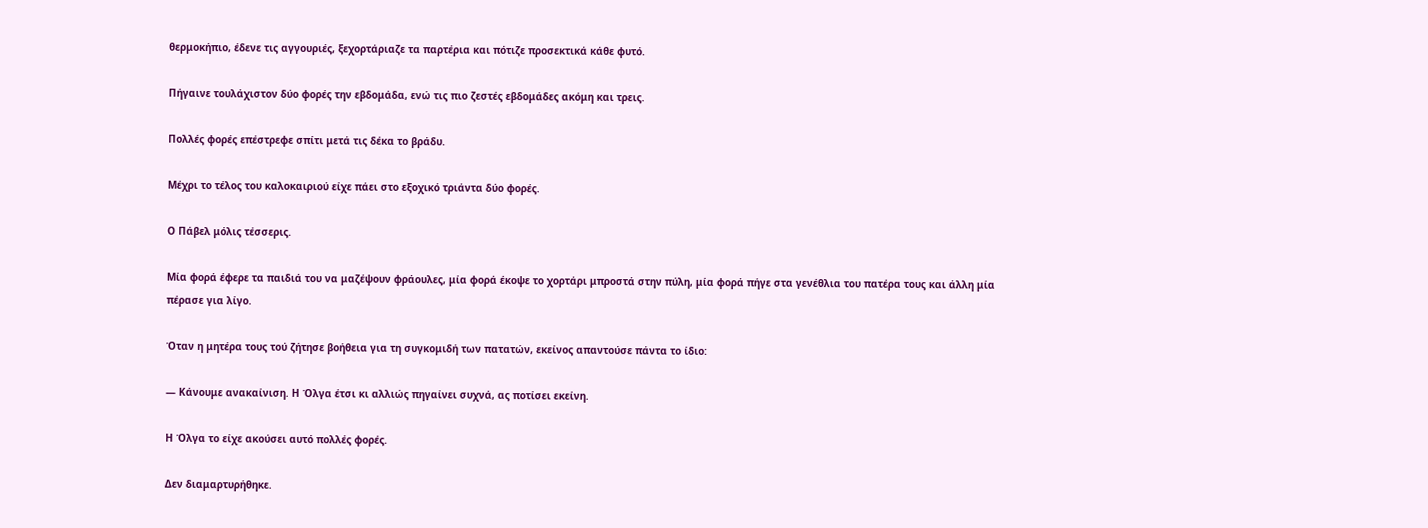θερμοκήπιο, έδενε τις αγγουριές, ξεχορτάριαζε τα παρτέρια και πότιζε προσεκτικά κάθε φυτό.

Πήγαινε τουλάχιστον δύο φορές την εβδομάδα, ενώ τις πιο ζεστές εβδομάδες ακόμη και τρεις.

Πολλές φορές επέστρεφε σπίτι μετά τις δέκα το βράδυ.

Μέχρι το τέλος του καλοκαιριού είχε πάει στο εξοχικό τριάντα δύο φορές.

Ο Πάβελ μόλις τέσσερις.

Μία φορά έφερε τα παιδιά του να μαζέψουν φράουλες, μία φορά έκοψε το χορτάρι μπροστά στην πύλη, μία φορά πήγε στα γενέθλια του πατέρα τους και άλλη μία πέρασε για λίγο.

Όταν η μητέρα τους τού ζήτησε βοήθεια για τη συγκομιδή των πατατών, εκείνος απαντούσε πάντα το ίδιο:

— Κάνουμε ανακαίνιση. Η Όλγα έτσι κι αλλιώς πηγαίνει συχνά, ας ποτίσει εκείνη.

Η Όλγα το είχε ακούσει αυτό πολλές φορές.

Δεν διαμαρτυρήθηκε.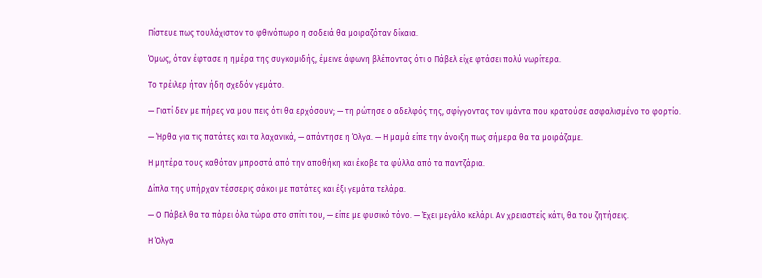Πίστευε πως τουλάχιστον το φθινόπωρο η σοδειά θα μοιραζόταν δίκαια.

Όμως, όταν έφτασε η ημέρα της συγκομιδής, έμεινε άφωνη βλέποντας ότι ο Πάβελ είχε φτάσει πολύ νωρίτερα.

Το τρέιλερ ήταν ήδη σχεδόν γεμάτο.

— Γιατί δεν με πήρες να μου πεις ότι θα ερχόσουν; — τη ρώτησε ο αδελφός της, σφίγγοντας τον ιμάντα που κρατούσε ασφαλισμένο το φορτίο.

— Ήρθα για τις πατάτες και τα λαχανικά, — απάντησε η Όλγα. — Η μαμά είπε την άνοιξη πως σήμερα θα τα μοιράζαμε.

Η μητέρα τους καθόταν μπροστά από την αποθήκη και έκοβε τα φύλλα από τα παντζάρια.

Δίπλα της υπήρχαν τέσσερις σάκοι με πατάτες και έξι γεμάτα τελάρα.

— Ο Πάβελ θα τα πάρει όλα τώρα στο σπίτι του, — είπε με φυσικό τόνο. — Έχει μεγάλο κελάρι. Αν χρειαστείς κάτι, θα του ζητήσεις.

Η Όλγα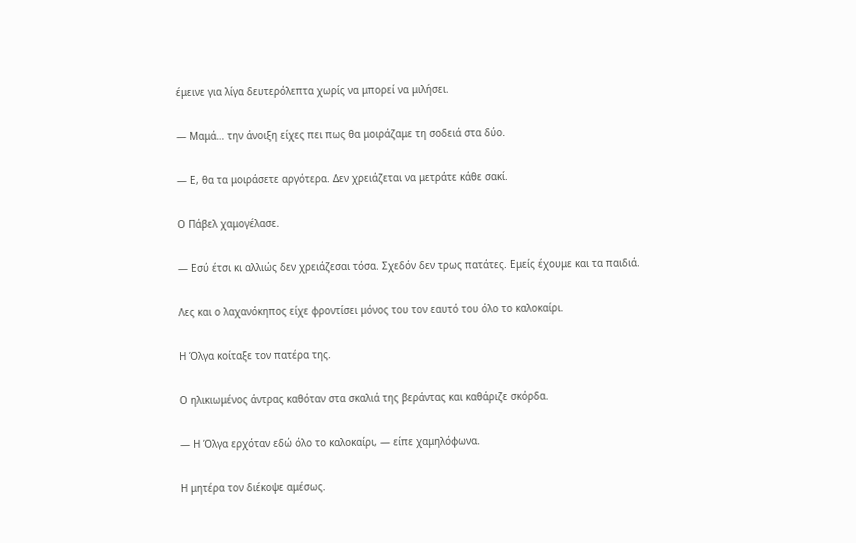έμεινε για λίγα δευτερόλεπτα χωρίς να μπορεί να μιλήσει.

— Μαμά… την άνοιξη είχες πει πως θα μοιράζαμε τη σοδειά στα δύο.

— Ε, θα τα μοιράσετε αργότερα. Δεν χρειάζεται να μετράτε κάθε σακί.

Ο Πάβελ χαμογέλασε.

— Εσύ έτσι κι αλλιώς δεν χρειάζεσαι τόσα. Σχεδόν δεν τρως πατάτες. Εμείς έχουμε και τα παιδιά.

Λες και ο λαχανόκηπος είχε φροντίσει μόνος του τον εαυτό του όλο το καλοκαίρι.

Η Όλγα κοίταξε τον πατέρα της.

Ο ηλικιωμένος άντρας καθόταν στα σκαλιά της βεράντας και καθάριζε σκόρδα.

— Η Όλγα ερχόταν εδώ όλο το καλοκαίρι, — είπε χαμηλόφωνα.

Η μητέρα τον διέκοψε αμέσως.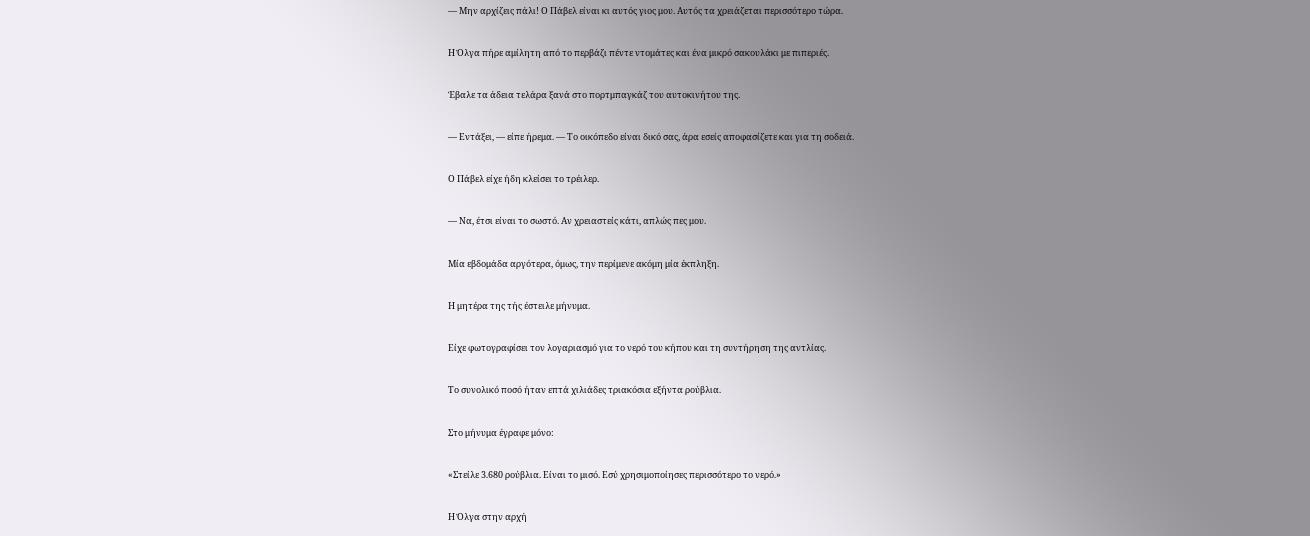— Μην αρχίζεις πάλι! Ο Πάβελ είναι κι αυτός γιος μου. Αυτός τα χρειάζεται περισσότερο τώρα.

Η Όλγα πήρε αμίλητη από το περβάζι πέντε ντομάτες και ένα μικρό σακουλάκι με πιπεριές.

Έβαλε τα άδεια τελάρα ξανά στο πορτμπαγκάζ του αυτοκινήτου της.

— Εντάξει, — είπε ήρεμα. — Το οικόπεδο είναι δικό σας, άρα εσείς αποφασίζετε και για τη σοδειά.

Ο Πάβελ είχε ήδη κλείσει το τρέιλερ.

— Να, έτσι είναι το σωστό. Αν χρειαστείς κάτι, απλώς πες μου.

Μία εβδομάδα αργότερα, όμως, την περίμενε ακόμη μία έκπληξη.

Η μητέρα της τής έστειλε μήνυμα.

Είχε φωτογραφίσει τον λογαριασμό για το νερό του κήπου και τη συντήρηση της αντλίας.

Το συνολικό ποσό ήταν επτά χιλιάδες τριακόσια εξήντα ρούβλια.

Στο μήνυμα έγραφε μόνο:

«Στείλε 3.680 ρούβλια. Είναι το μισό. Εσύ χρησιμοποίησες περισσότερο το νερό.»

Η Όλγα στην αρχή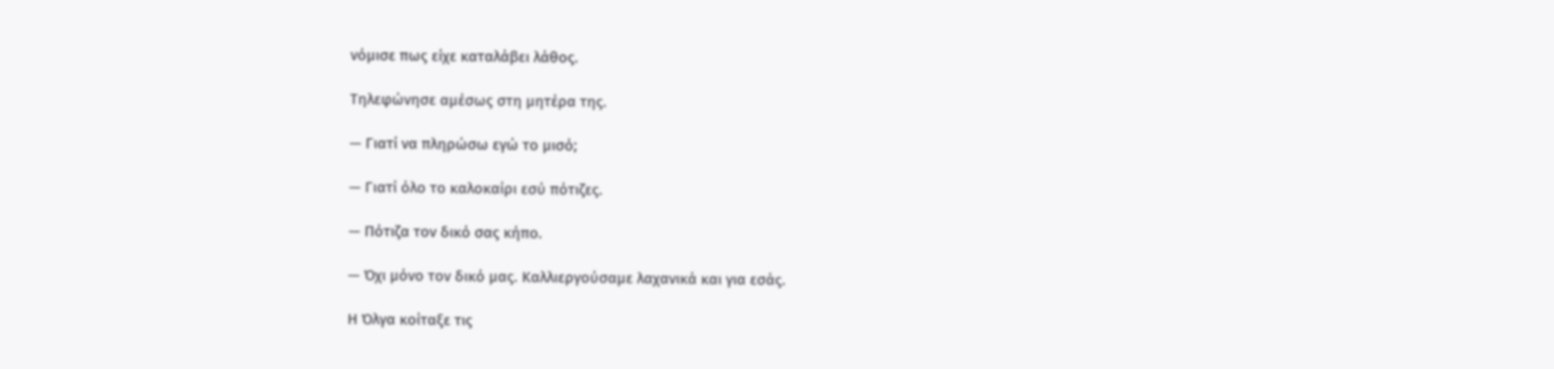νόμισε πως είχε καταλάβει λάθος.

Τηλεφώνησε αμέσως στη μητέρα της.

— Γιατί να πληρώσω εγώ το μισό;

— Γιατί όλο το καλοκαίρι εσύ πότιζες.

— Πότιζα τον δικό σας κήπο.

— Όχι μόνο τον δικό μας. Καλλιεργούσαμε λαχανικά και για εσάς.

Η Όλγα κοίταξε τις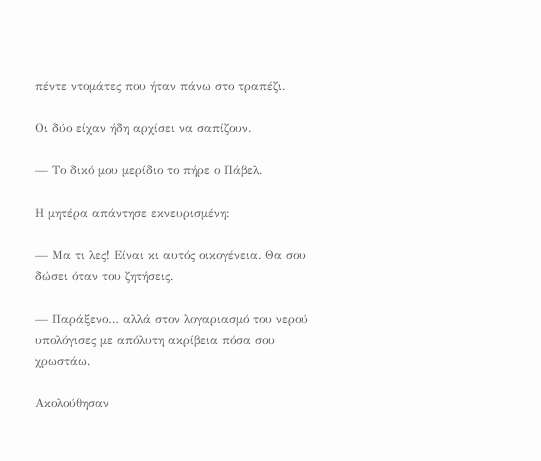πέντε ντομάτες που ήταν πάνω στο τραπέζι.

Οι δύο είχαν ήδη αρχίσει να σαπίζουν.

— Το δικό μου μερίδιο το πήρε ο Πάβελ.

Η μητέρα απάντησε εκνευρισμένη:

— Μα τι λες! Είναι κι αυτός οικογένεια. Θα σου δώσει όταν του ζητήσεις.

— Παράξενο… αλλά στον λογαριασμό του νερού υπολόγισες με απόλυτη ακρίβεια πόσα σου χρωστάω.

Ακολούθησαν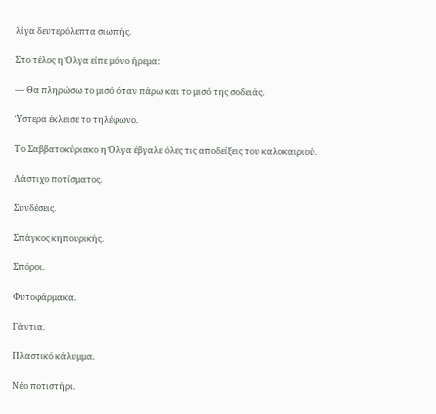λίγα δευτερόλεπτα σιωπής.

Στο τέλος η Όλγα είπε μόνο ήρεμα:

— Θα πληρώσω το μισό όταν πάρω και το μισό της σοδειάς.

Ύστερα έκλεισε το τηλέφωνο.

Το Σαββατοκύριακο η Όλγα έβγαλε όλες τις αποδείξεις του καλοκαιριού.

Λάστιχο ποτίσματος.

Συνδέσεις.

Σπάγκος κηπουρικής.

Σπόροι.

Φυτοφάρμακα.

Γάντια.

Πλαστικό κάλυμμα.

Νέο ποτιστήρι.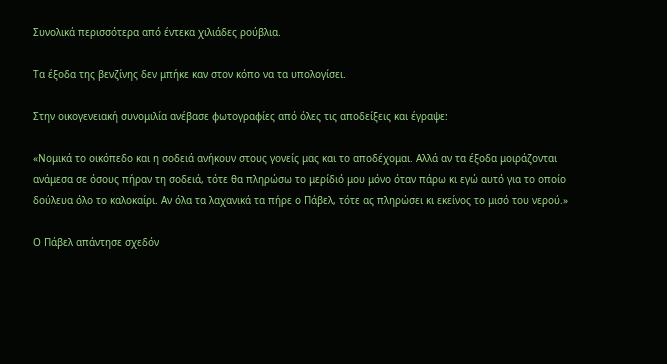Συνολικά περισσότερα από έντεκα χιλιάδες ρούβλια.

Τα έξοδα της βενζίνης δεν μπήκε καν στον κόπο να τα υπολογίσει.

Στην οικογενειακή συνομιλία ανέβασε φωτογραφίες από όλες τις αποδείξεις και έγραψε:

«Νομικά το οικόπεδο και η σοδειά ανήκουν στους γονείς μας και το αποδέχομαι. Αλλά αν τα έξοδα μοιράζονται ανάμεσα σε όσους πήραν τη σοδειά, τότε θα πληρώσω το μερίδιό μου μόνο όταν πάρω κι εγώ αυτό για το οποίο δούλευα όλο το καλοκαίρι. Αν όλα τα λαχανικά τα πήρε ο Πάβελ, τότε ας πληρώσει κι εκείνος το μισό του νερού.»

Ο Πάβελ απάντησε σχεδόν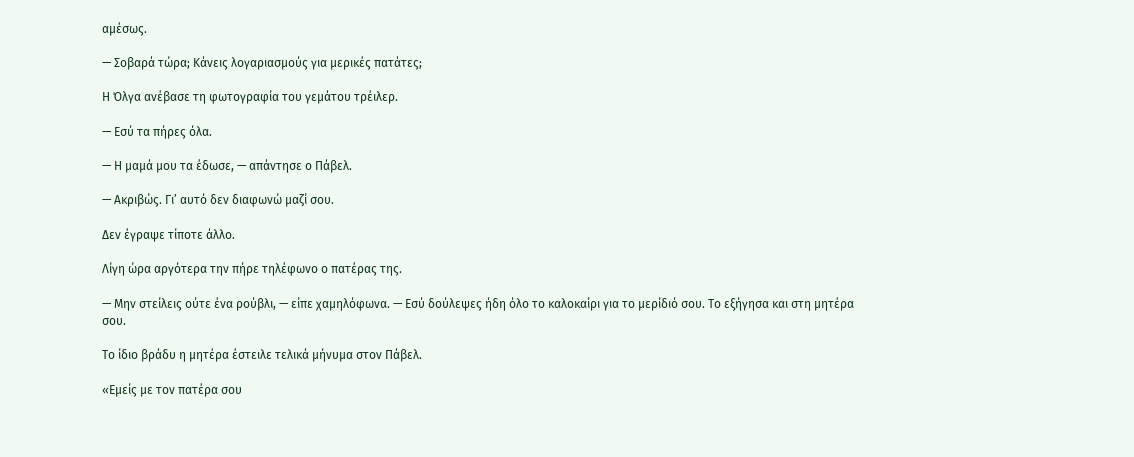αμέσως.

— Σοβαρά τώρα; Κάνεις λογαριασμούς για μερικές πατάτες;

Η Όλγα ανέβασε τη φωτογραφία του γεμάτου τρέιλερ.

— Εσύ τα πήρες όλα.

— Η μαμά μου τα έδωσε, — απάντησε ο Πάβελ.

— Ακριβώς. Γι’ αυτό δεν διαφωνώ μαζί σου.

Δεν έγραψε τίποτε άλλο.

Λίγη ώρα αργότερα την πήρε τηλέφωνο ο πατέρας της.

— Μην στείλεις ούτε ένα ρούβλι, — είπε χαμηλόφωνα. — Εσύ δούλεψες ήδη όλο το καλοκαίρι για το μερίδιό σου. Το εξήγησα και στη μητέρα σου.

Το ίδιο βράδυ η μητέρα έστειλε τελικά μήνυμα στον Πάβελ.

«Εμείς με τον πατέρα σου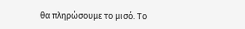θα πληρώσουμε το μισό. Το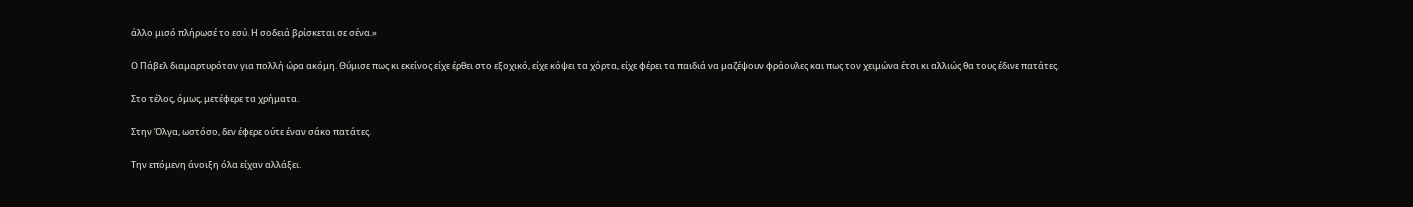άλλο μισό πλήρωσέ το εσύ. Η σοδειά βρίσκεται σε σένα.»

Ο Πάβελ διαμαρτυρόταν για πολλή ώρα ακόμη. Θύμισε πως κι εκείνος είχε έρθει στο εξοχικό, είχε κόψει τα χόρτα, είχε φέρει τα παιδιά να μαζέψουν φράουλες και πως τον χειμώνα έτσι κι αλλιώς θα τους έδινε πατάτες.

Στο τέλος, όμως, μετέφερε τα χρήματα.

Στην Όλγα, ωστόσο, δεν έφερε ούτε έναν σάκο πατάτες.

Την επόμενη άνοιξη όλα είχαν αλλάξει.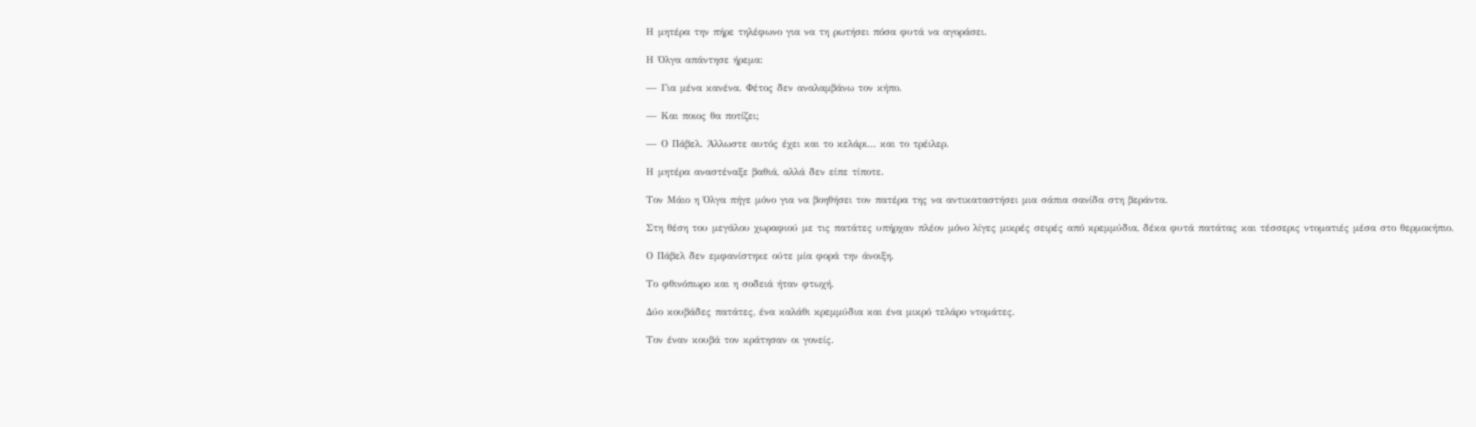Η μητέρα την πήρε τηλέφωνο για να τη ρωτήσει πόσα φυτά να αγοράσει.

Η Όλγα απάντησε ήρεμα:

— Για μένα κανένα. Φέτος δεν αναλαμβάνω τον κήπο.

— Και ποιος θα ποτίζει;

— Ο Πάβελ. Άλλωστε αυτός έχει και το κελάρι… και το τρέιλερ.

Η μητέρα αναστέναξε βαθιά, αλλά δεν είπε τίποτε.

Τον Μάιο η Όλγα πήγε μόνο για να βοηθήσει τον πατέρα της να αντικαταστήσει μια σάπια σανίδα στη βεράντα.

Στη θέση του μεγάλου χωραφιού με τις πατάτες υπήρχαν πλέον μόνο λίγες μικρές σειρές από κρεμμύδια, δέκα φυτά πατάτας και τέσσερις ντοματιές μέσα στο θερμοκήπιο.

Ο Πάβελ δεν εμφανίστηκε ούτε μία φορά την άνοιξη.

Το φθινόπωρο και η σοδειά ήταν φτωχή.

Δύο κουβάδες πατάτες, ένα καλάθι κρεμμύδια και ένα μικρό τελάρο ντομάτες.

Τον έναν κουβά τον κράτησαν οι γονείς.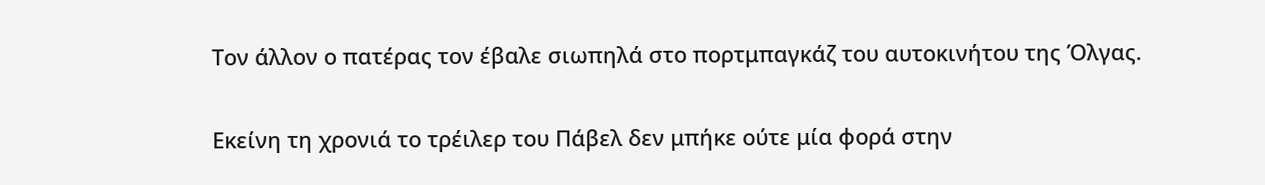Τον άλλον ο πατέρας τον έβαλε σιωπηλά στο πορτμπαγκάζ του αυτοκινήτου της Όλγας.

Εκείνη τη χρονιά το τρέιλερ του Πάβελ δεν μπήκε ούτε μία φορά στην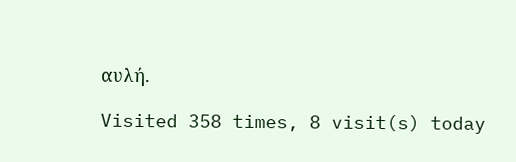αυλή.

Visited 358 times, 8 visit(s) today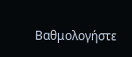Βαθμολογήστε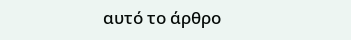αυτό το άρθρο